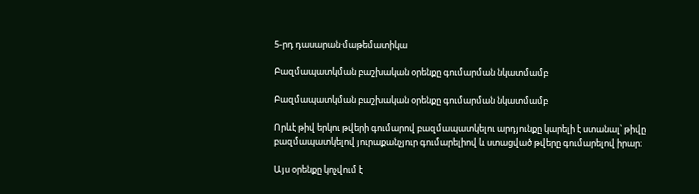5-րդ դասարան·մաթեմատիկա

Բազմապատկման բաշխական օրենքը գումարման նկատմամբ

Բազմապատկման բաշխական օրենքը գումարման նկատմամբ

Որևէ թիվ երկու թվերի գումարով բազմապատկելու արդյունքը կարելի է ստանալ՝ թիվը բազմապատկելով յուրաքանչյուր գումարելիով և ստացված թվերը գումարելով իրար։

Այս օրենքը կոչվում է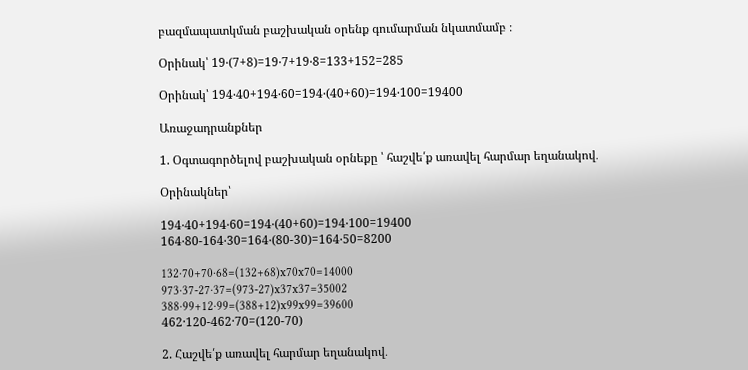բազմապատկման բաշխական օրենք գումարման նկատմամբ ։

Օրինակ՝ 19‧(7+8)=19‧7+19‧8=133+152=285

Օրինակ՝ 194‧40+194‧60=194‧(40+60)=194‧100=19400

Առաջադրանքներ

1. Օգտագործելով բաշխական օրնեքը ՝ հաշվե՛ք առավել հարմար եղանակով․

Օրինակներ՝

194‧40+194‧60=194‧(40+60)=194‧100=19400
164‧80-164‧30=164‧(80-30)=164‧50=8200

132‧70+70‧68=(132+68)x70x70=14000
973‧37-27‧37=(973-27)x37x37=35002
388‧99+12‧99=(388+12)x99x99=39600
462·120-462·70=(120-70)

2. Հաշվե՛ք առավել հարմար եղանակով․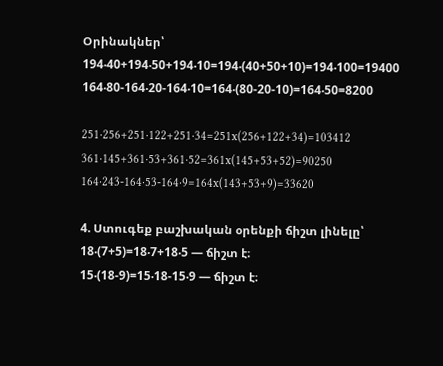Օրինակներ՝
194‧40+194‧50+194‧10=194‧(40+50+10)=194‧100=19400
164‧80-164‧20-164‧10=164‧(80-20-10)=164‧50=8200

251·256+251·122+251·34=251x(256+122+34)=103412
361·145+361·53+361·52=361x(145+53+52)=90250
164·243-164·53-164·9=164x(143+53+9)=33620

4. Ստուգեք բաշխական օրենքի ճիշտ լինելը՝
18‧(7+5)=18‧7+18‧5 — ճիշտ է։
15‧(18-9)=15‧18-15‧9 — ճիշտ է։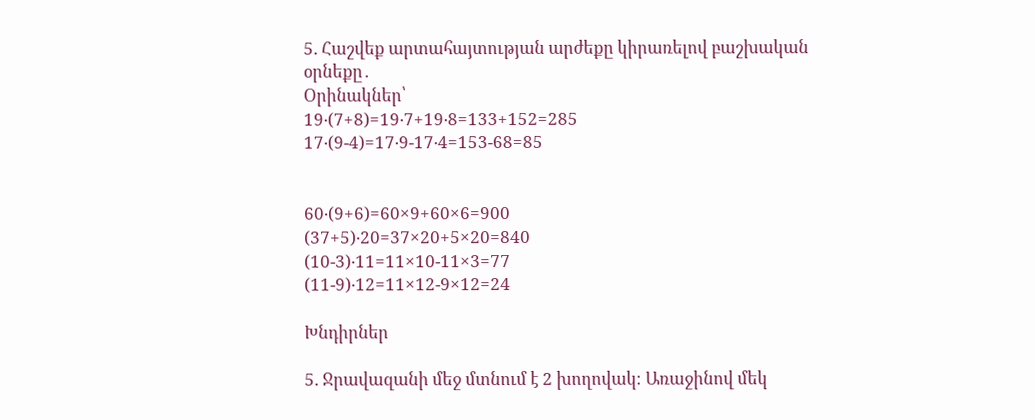5. Հաշվեք արտահայտության արժեքը կիրառելով բաշխական օրնեքը․
Օրինակներ՝
19‧(7+8)=19‧7+19‧8=133+152=285
17‧(9-4)=17‧9-17‧4=153-68=85


60‧(9+6)=60×9+60×6=900
(37+5)‧20=37×20+5×20=840
(10-3)‧11=11×10-11×3=77
(11-9)‧12=11×12-9×12=24

Խնդիրներ

5. Ջրավազանի մեջ մտնում է 2 խողովակ։ Առաջինով մեկ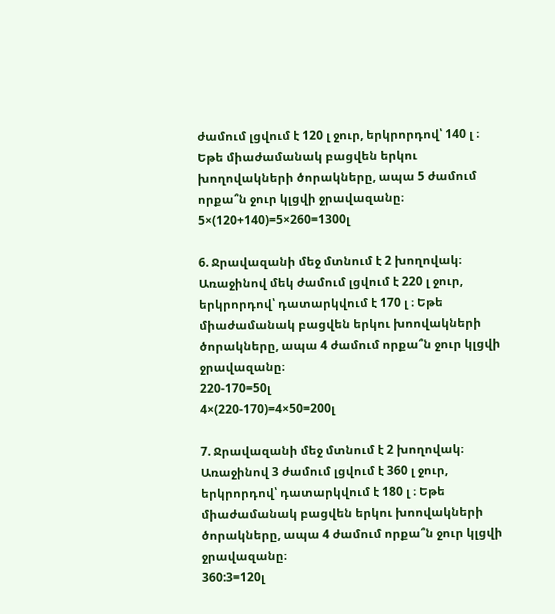ժամում լցվում է 120 լ ջուր, երկրորդով՝ 140 լ ։ Եթե միաժամանակ բացվեն երկու խողովակների ծորակները, ապա 5 ժամում որքա՞ն ջուր կլցվի ջրավազանը։
5×(120+140)=5×260=1300լ

6. Ջրավազանի մեջ մտնում է 2 խողովակ։ Առաջինով մեկ ժամում լցվում է 220 լ ջուր, երկրորդով՝ դատարկվում է 170 լ ։ Եթե միաժամանակ բացվեն երկու խոովակների ծորակները, ապա 4 ժամում որքա՞ն ջուր կլցվի ջրավազանը։
220-170=50լ
4×(220-170)=4×50=200լ

7. Ջրավազանի մեջ մտնում է 2 խողովակ։ Առաջինով 3 ժամում լցվում է 360 լ ջուր, երկրորդով՝ դատարկվում է 180 լ ։ Եթե միաժամանակ բացվեն երկու խոովակների ծորակները, ապա 4 ժամում որքա՞ն ջուր կլցվի ջրավազանը։
360:3=120լ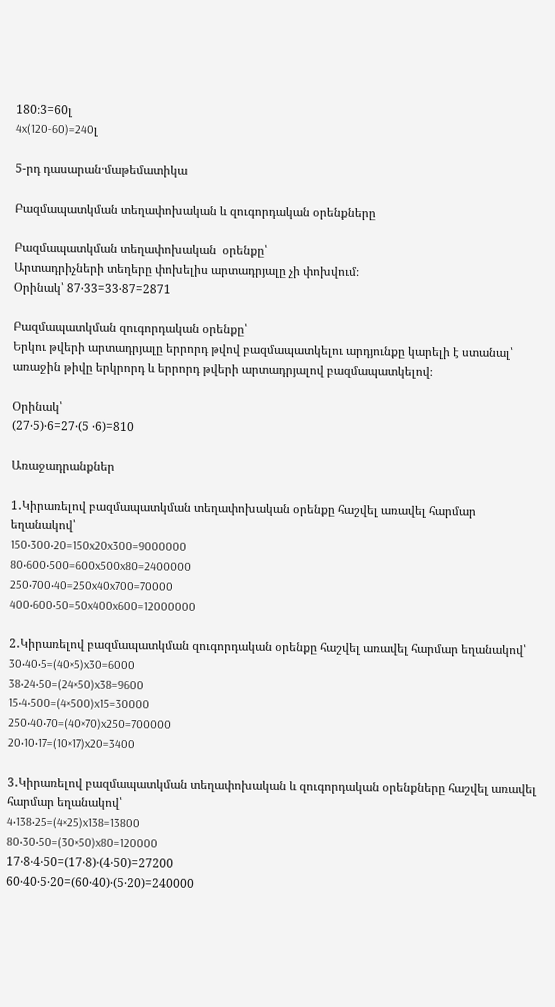180։3=60լ
4x(120-60)=240լ

5-րդ դասարան·մաթեմատիկա

Բազմապատկման տեղափոխական և զուգորդական օրենքները

Բազմապատկման տեղափոխական  օրենքը՝
Արտադրիչների տեղերը փոխելիս արտադրյալը չի փոխվում։
Օրինակ՝ 87‧33=33‧87=2871

Բազմապատկման զուգորդական օրենքը՝
Երկու թվերի արտադրյալը երրորդ թվով բազմապատկելու արդյունքը կարելի է ստանալ՝ առաջին թիվը երկրորդ և երրորդ թվերի արտադրյալով բազմապատկելով։

Օրինակ՝
(27‧5)‧6=27‧(5 ‧6)=810

Առաջադրանքներ

1․Կիրառելով բազմապատկման տեղափոխական օրենքը հաշվել առավել հարմար եղանակով՝
150‧300‧20=150x20x300=9000000
80‧600‧500=600x500x80=2400000
250‧700‧40=250x40x700=70000
400‧600‧50=50x400x600=12000000

2․Կիրառելով բազմապատկման զուգորդական օրենքը հաշվել առավել հարմար եղանակով՝
30‧40‧5=(40×5)x30=6000
38‧24‧50=(24×50)x38=9600
15‧4‧500=(4×500)x15=30000
250‧40‧70=(40×70)x250=700000
20‧10‧17=(10×17)x20=3400

3․Կիրառելով բազմապատկման տեղափոխական և զուգորդական օրենքները հաշվել առավել հարմար եղանակով՝
4‧138‧25=(4×25)x138=13800
80‧30‧50=(30×50)x80=120000
17‧8‧4‧50=(17‧8)‧(4‧50)=27200
60‧40‧5‧20=(60‧40)‧(5‧20)=240000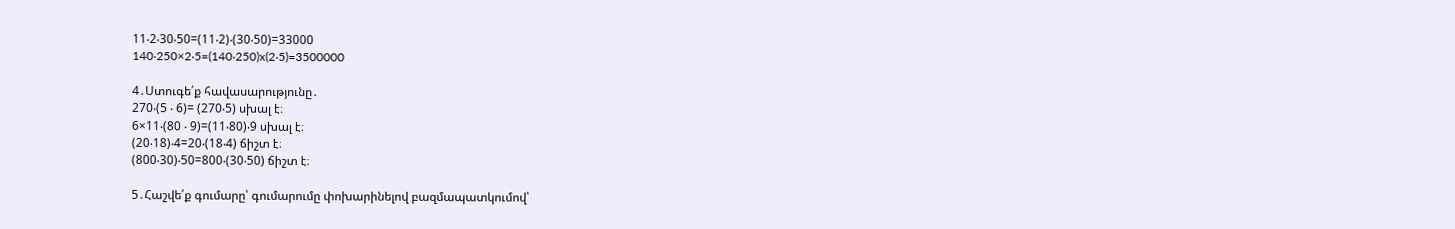11‧2‧30‧50=(11‧2)‧(30‧50)=33000
140‧250×2‧5=(140‧250)x(2‧5)=3500000

4․Ստուգե՛ք հավասարությունը․
270‧(5 ‧ 6)= (270‧5) սխալ է։
6×11‧(80 ‧ 9)=(11‧80)‧9 սխալ է։
(20‧18)‧4=20‧(18‧4) ճիշտ է։
(800‧30)‧50=800‧(30‧50) ճիշտ է։

5․Հաշվե՛ք գումարը՝ գումարումը փոխարինելով բազմապատկումով՝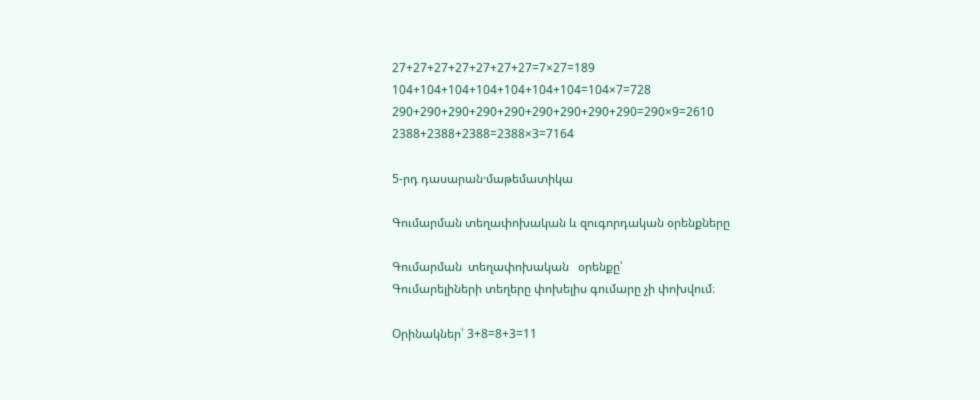27+27+27+27+27+27+27=7×27=189
104+104+104+104+104+104+104=104×7=728
290+290+290+290+290+290+290+290+290=290×9=2610
2388+2388+2388=2388×3=7164

5-րդ դասարան·մաթեմատիկա

Գումարման տեղափոխական և զուգորդական օրենքները

Գումարման  տեղափոխական   օրենքը՝
Գումարելիների տեղերը փոխելիս գումարը չի փոխվում։

Օրինակներ՝ 3+8=8+3=11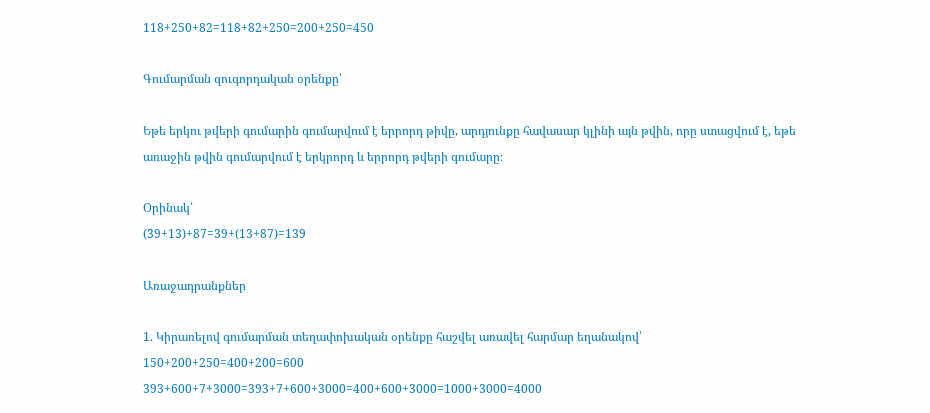118+250+82=118+82+250=200+250=450

Գումարման զուգորդական օրենքը՝

Եթե երկու թվերի գումարին գումարվում է երրորդ թիվը, արդյունքը հավասար կլինի այն թվին, որը ստացվում է, եթե առաջին թվին գումարվում է երկրորդ և երրորդ թվերի գումարը։

Օրինակ՝
(39+13)+87=39+(13+87)=139

Առաջադրանքներ

1. Կիրառելով գումարման տեղափոխական օրենքը հաշվել առավել հարմար եղանակով՝
150+200+250=400+200=600
393+600+7+3000=393+7+600+3000=400+600+3000=1000+3000=4000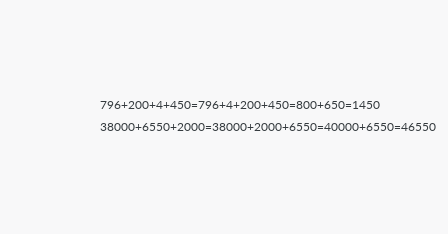796+200+4+450=796+4+200+450=800+650=1450
38000+6550+2000=38000+2000+6550=40000+6550=46550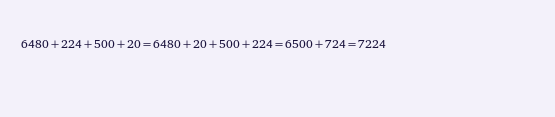6480+224+500+20=6480+20+500+224=6500+724=7224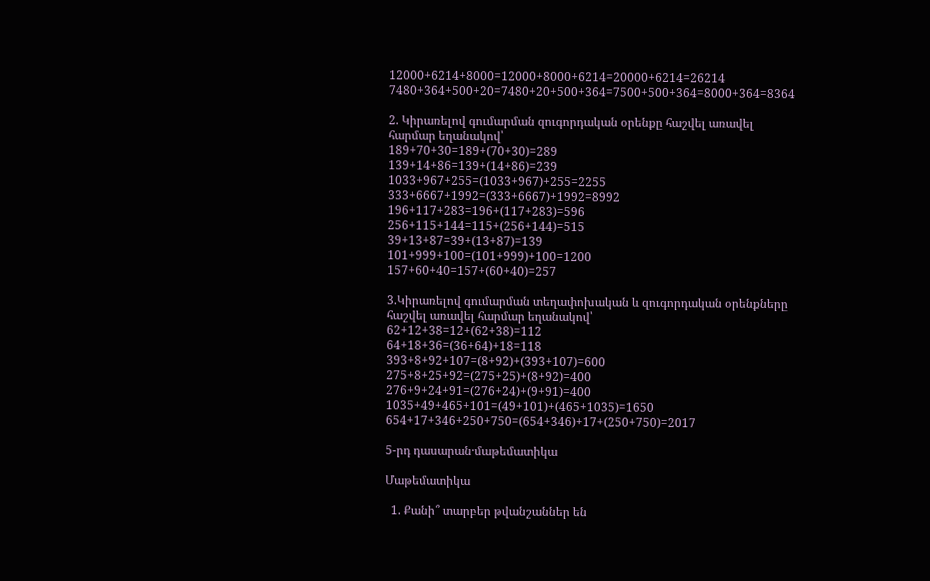12000+6214+8000=12000+8000+6214=20000+6214=26214
7480+364+500+20=7480+20+500+364=7500+500+364=8000+364=8364

2. Կիրառելով գումարման զուգորդական օրենքը հաշվել առավել հարմար եղանակով՝
189+70+30=189+(70+30)=289
139+14+86=139+(14+86)=239
1033+967+255=(1033+967)+255=2255
333+6667+1992=(333+6667)+1992=8992
196+117+283=196+(117+283)=596
256+115+144=115+(256+144)=515
39+13+87=39+(13+87)=139
101+999+100=(101+999)+100=1200
157+60+40=157+(60+40)=257

3.Կիրառելով գումարման տեղափոխական և զուգորդական օրենքները հաշվել առավել հարմար եղանակով՝
62+12+38=12+(62+38)=112
64+18+36=(36+64)+18=118
393+8+92+107=(8+92)+(393+107)=600
275+8+25+92=(275+25)+(8+92)=400
276+9+24+91=(276+24)+(9+91)=400
1035+49+465+101=(49+101)+(465+1035)=1650
654+17+346+250+750=(654+346)+17+(250+750)=2017

5-րդ դասարան·մաթեմատիկա

Մաթեմատիկա

  1. Քանի՞ տարբեր թվանշաններ են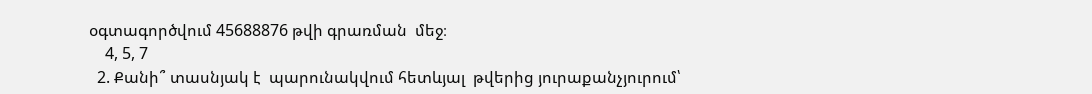օգտագործվում 45688876 թվի գրառման  մեջ։
    4, 5, 7
  2. Քանի՞ տասնյակ է  պարունակվում հետևյալ  թվերից յուրաքանչյուրում՝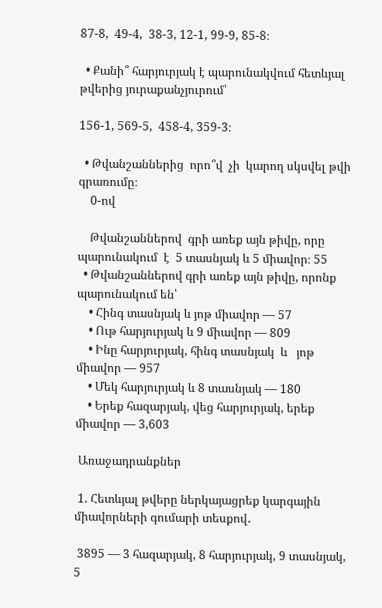87-8,  49-4,  38-3, 12-1, 99-9, 85-8։

  • Քանի՞ հարյուրյակ է պարունակվում հետևյալ թվերից յուրաքանչյուրում՝

156-1, 569-5,  458-4, 359-3։

  • Թվանշաններից  որո՞վ  չի  կարող սկսվել թվի գրառումը։
    0-ով

    Թվանշաններով  գրի առեք այն թիվը, որը պարունակում  է  5 տասնյակ և 5 միավոր։ 55
  • Թվանշաններով գրի առեք այն թիվը, որոնք պարունակում են՝
    • Հինգ տասնյակ և յոթ միավոր — 57
    • Ութ հարյուրյակ և 9 միավոր — 809
    • Ինը հարյուրյակ, հինգ տասնյակ  և   յոթ միավոր — 957
    • Մեկ հարյուրյակ և 8 տասնյակ — 180
    • Երեք հազարյակ, վեց հարյուրյակ, երեք միավոր — 3,603

 Առաջադրանքներ

 1. Հետևյալ թվերը ներկայացրեք կարգային միավորների գումարի տեսքով․

 3895 — 3 հազարյակ, 8 հարյուրյակ, 9 տասնյակ, 5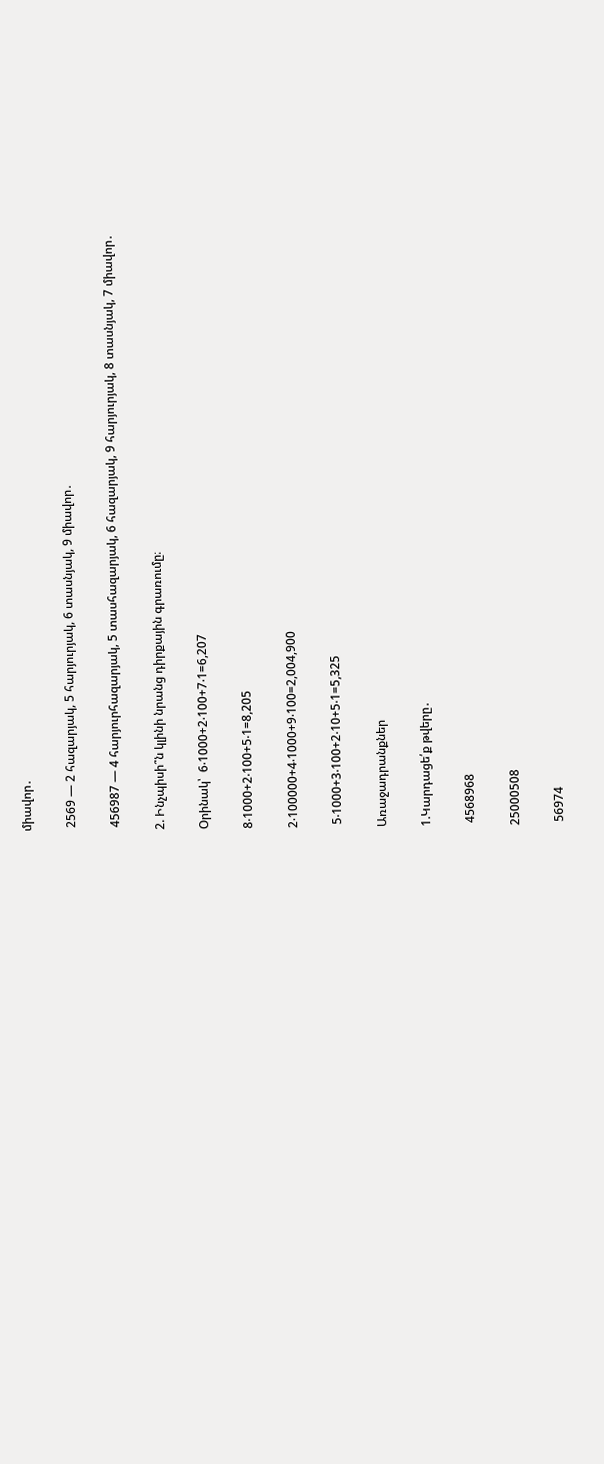միավոր․

 2569 — 2 հազարյակ, 5 հարյուրյակ, 6 տասնյակ, 9 միավոր․

 456987 — 4 հարյուրհազարյակ, 5 տասհազարյակ, 6 հազարյակ, 9 հարյուրյակ, 8 տասնյակ, 7 միավոր․

2. Ինչպիսի՞ն կլինի նրանց դիրքային գրառումը։

Օրինակ՝  6‧1000+2‧100+7‧1=6,207

8‧1000+2‧100+5‧1=8,205

2‧100000+4‧1000+9‧100=2,004,900

 5‧1000+3‧100+2‧10+5‧1=5,325

Առաջադրանքներ

1.Կարդացե՛ք թվերը․

 4568968

25000508

 56974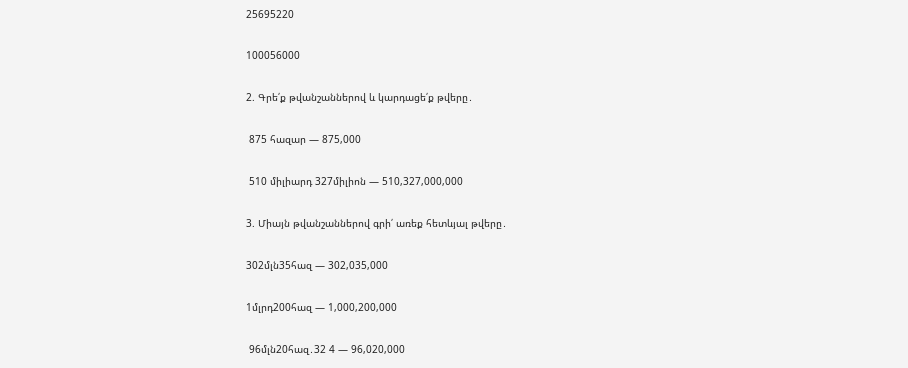25695220

100056000

2. Գրե՛ք թվանշաններով և կարդացե՛ք թվերը․

 875 հազար — 875,000

 510 միլիարդ 327միլիոն — 510,327,000,000

3. Միայն թվանշաններով գրի՛ առեք հետևյալ թվերը․

302մլն35հազ — 302,035,000

1մլրդ200հազ — 1,000,200,000

 96մլն20հազ․32 4 — 96,020,000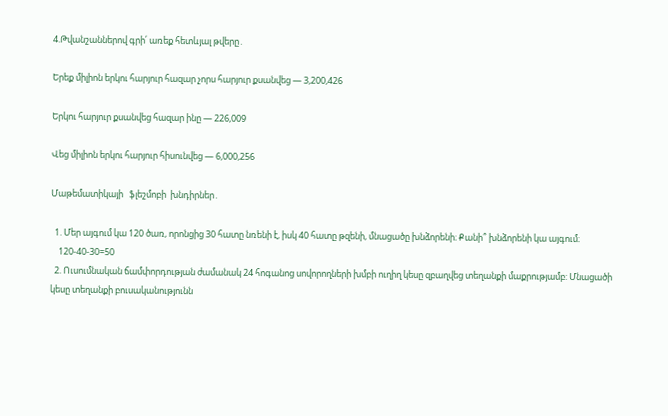4.Թվանշաններով գրի՛ առեք հետևյալ թվերը․

Երեք միլիոն երկու հարյուր հազար չորս հարյուր քսանվեց — 3,200,426

Երկու հարյուր քսանվեց հազար ինը — 226,009

Վեց միլիոն երկու հարյուր հիսունվեց — 6,000,256

Մաթեմատիկայի   ֆլեշմոբի  խնդիրներ․

  1. Մեր այգում կա 120 ծառ, որոնցից 30 հատը նռենի է, իսկ 40 հատը թզենի, մնացածը խնձորենի։ Քանի՞ խնձորենի կա այգում։
    120-40-30=50
  2. Ուսումնական ճամփորդության ժամանակ 24 հոգանոց սովորողների խմբի ուղիղ կեսը զբաղվեց տեղանքի մաքրությամբ: Մնացածի կեսը տեղանքի բուսականությունն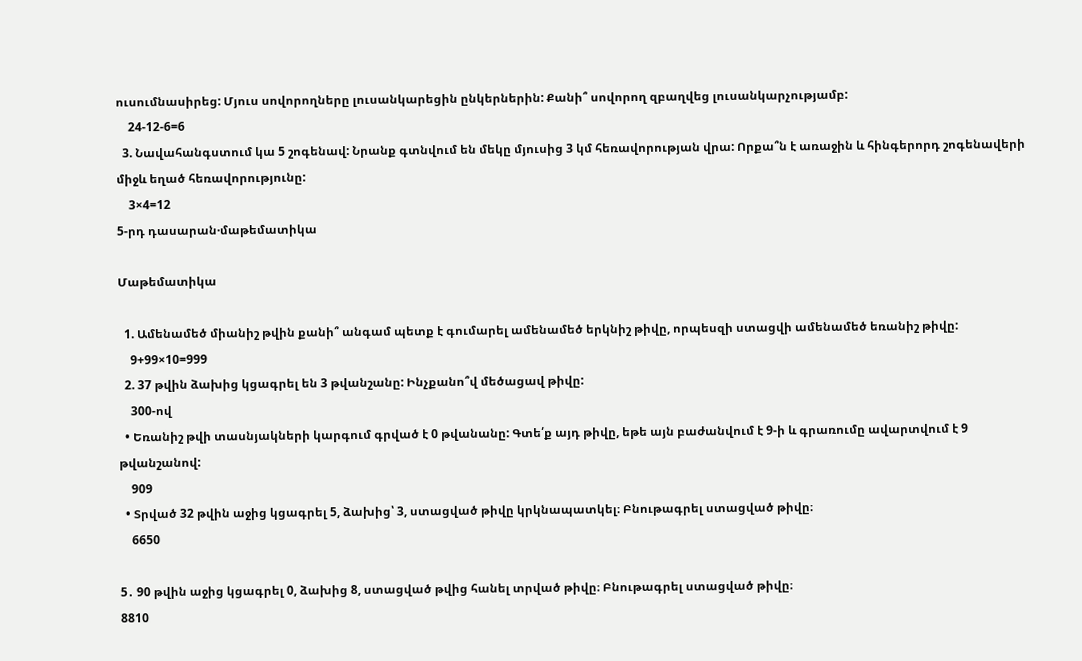ուսումնասիրեց: Մյուս սովորողները լուսանկարեցին ընկերներին: Քանի՞ սովորող զբաղվեց լուսանկարչությամբ:
    24-12-6=6
  3. Նավահանգստում կա 5 շոգենավ: Նրանք գտնվում են մեկը մյուսից 3 կմ հեռավորության վրա: Որքա՞ն է առաջին և հինգերորդ շոգենավերի միջև եղած հեռավորությունը:
    3×4=12
5-րդ դասարան·մաթեմատիկա

Մաթեմատիկա

  1. Ամենամեծ միանիշ թվին քանի՞ անգամ պետք է գումարել ամենամեծ երկնիշ թիվը, որպեսզի ստացվի ամենամեծ եռանիշ թիվը:
    9+99×10=999
  2. 37 թվին ձախից կցագրել են 3 թվանշանը: Ինչքանո՞վ մեծացավ թիվը:
    300-ով
  • Եռանիշ թվի տասնյակների կարգում գրված է 0 թվանանը: Գտե՛ք այդ թիվը, եթե այն բաժանվում է 9-ի և գրառումը ավարտվում է 9 թվանշանով:
    909
  • Տրված 32 թվին աջից կցագրել 5, ձախից՝ 3, ստացված թիվը կրկնապատկել։ Բնութագրել ստացված թիվը։
    6650

5․ 90 թվին աջից կցագրել 0, ձախից 8, ստացված թվից հանել տրված թիվը։ Բնութագրել ստացված թիվը։
8810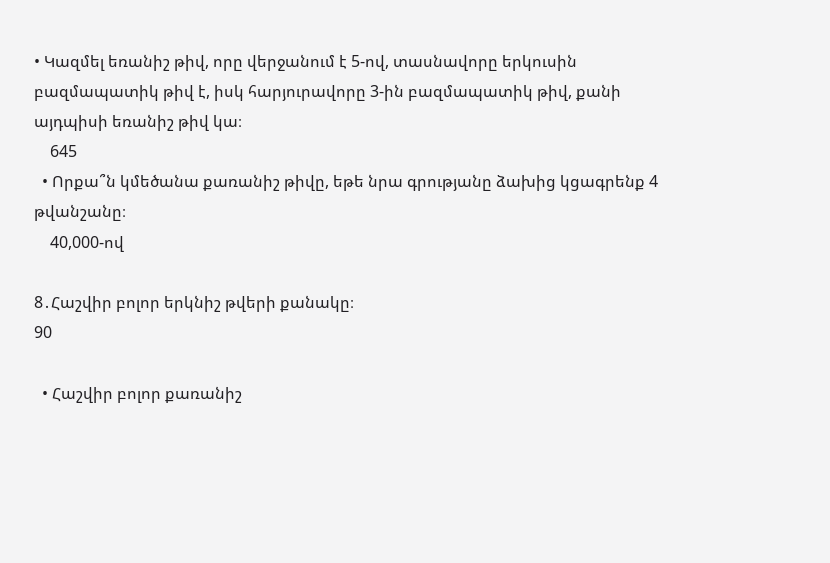• Կազմել եռանիշ թիվ, որը վերջանում է 5-ով, տասնավորը երկուսին բազմապատիկ թիվ է, իսկ հարյուրավորը 3-ին բազմապատիկ թիվ, քանի այդպիսի եռանիշ թիվ կա։
    645
  • Որքա՞ն կմեծանա քառանիշ թիվը, եթե նրա գրությանը ձախից կցագրենք 4 թվանշանը։
    40,000-ով

8․Հաշվիր բոլոր երկնիշ թվերի քանակը։
90

  • Հաշվիր բոլոր քառանիշ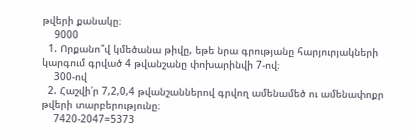թվերի քանակը։
    9000
  1. Որքանո՞վ կմեծանա թիվը, եթե նրա գրությանը հարյուրյակների կարգում գրված 4 թվանշանը փոխարինվի 7-ով։
    300-ով
  2. Հաշվի՛ր 7,2,0,4 թվանշաններով գրվող ամենամեծ ու ամենափոքր թվերի տարբերությունը։
    7420-2047=5373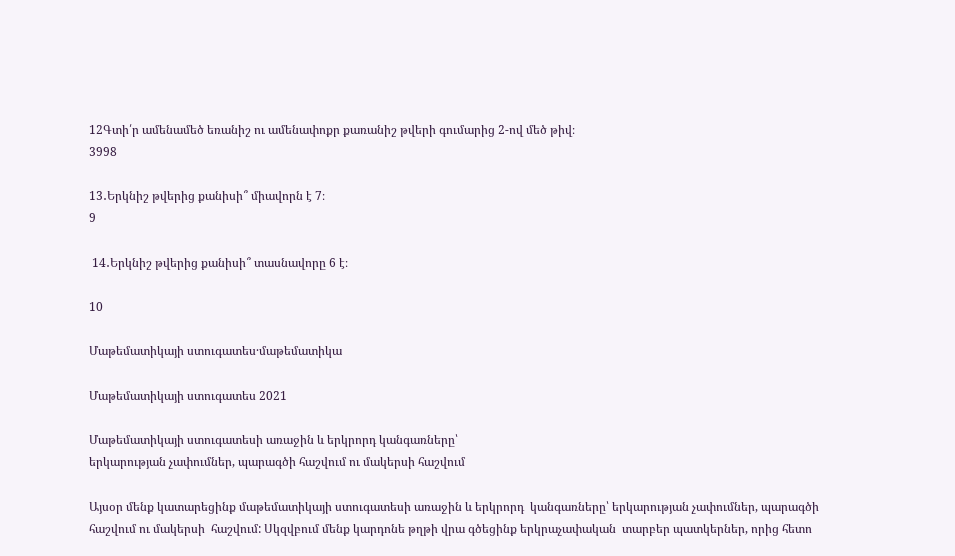12Գտի՛ր ամենամեծ եռանիշ ու ամենափոքր քառանիշ թվերի գումարից 2-ով մեծ թիվ։
3998

13․Երկնիշ թվերից քանիսի՞ միավորն է 7։
9

 14․Երկնիշ թվերից քանիսի՞ տասնավորը 6 է։

10

Մաթեմատիկայի ստուգատես·մաթեմատիկա

Մաթեմատիկայի ստուգատես 2021

Մաթեմատիկայի ստուգատեսի առաջին և երկրորդ կանգառները՝
երկարության չափումներ, պարագծի հաշվում ու մակերսի հաշվում

Այսօր մենք կատարեցինք մաթեմատիկայի ստուգատեսի առաջին և երկրորդ  կանգառները՝ երկարության չափումներ, պարագծի հաշվում ու մակերսի  հաշվում: Սկզվբում մենք կարդոնե թղթի վրա գծեցինք երկրաչափական  տարբեր պատկերներ, որից հետո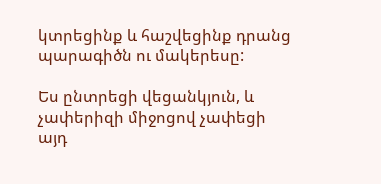կտրեցինք և հաշվեցինք դրանց պարագիծն ու մակերեսը:

Ես ընտրեցի վեցանկյուն, և չափերիզի միջոցով չափեցի այդ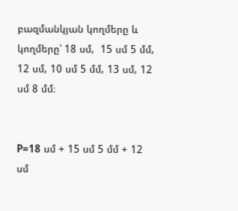բազմանկյան կողմերը և կողմերը՝ 18 սմ,  15 սմ 5 մմ, 12 սմ, 10 սմ 5 մմ, 13 սմ, 12 սմ 8 մմ։


P=18 սմ + 15 սմ 5 մմ + 12 սմ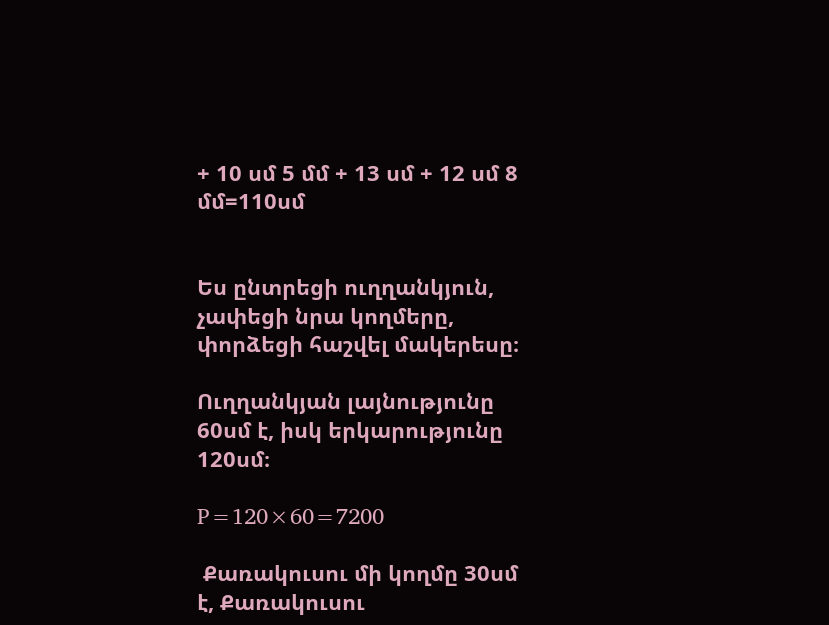+ 10 սմ 5 մմ + 13 սմ + 12 սմ 8 մմ=110սմ


Ես ընտրեցի ուղղանկյուն, չափեցի նրա կողմերը, փորձեցի հաշվել մակերեսը։

Ուղղանկյան լայնությունը 60սմ է, իսկ երկարությունը 120սմ։

P=120×60=7200

 Քառակուսու մի կողմը 30սմ է, Քառակուսու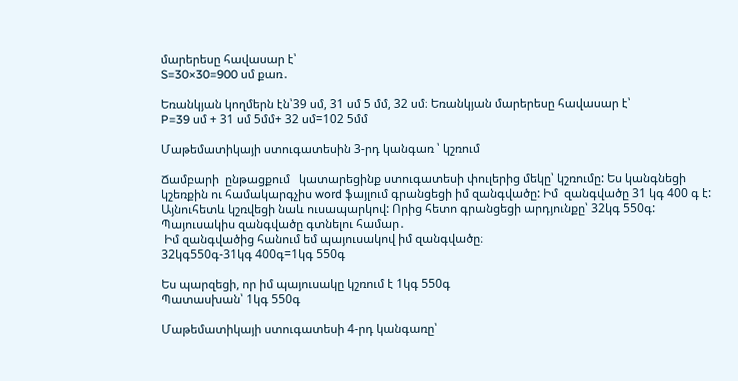մարերեսը հավասար է՝
S=30×30=900 սմ քառ․

Եռանկյան կողմերն էն՝39 սմ, 31 սմ 5 մմ, 32 սմ։ Եռանկյան մարերեսը հավասար է՝
P=39 սմ + 31 սմ 5մմ+ 32 սմ=102 5մմ

Մաթեմատիկայի ստուգատեսին 3-րդ կանգառ ՝ կշռում

Ճամբարի  ընթացքում   կատարեցինք ստուգատեսի փուլերից մեկը՝ կշռումը: Ես կանգնեցի  կշեռքին ու համակարգչիս word ֆայլում գրանցեցի իմ զանգվածը: Իմ  զանգվածը 31 կգ 400 գ է: Այնուհետև կշռվեցի նաև ուսապարկով: Որից հետո գրանցեցի արդյունքը՝ 32կգ 550գ:
Պայուսակիս զանգվածը գտնելու համար․
 Իմ զանգվածից հանում եմ պայուսակով իմ զանգվածը։
32կգ550գ-31կգ 400գ=1կգ 550գ

Ես պարզեցի, որ իմ պայուսակը կշռում է 1կգ 550գ
Պատասխան՝ 1կգ 550գ

Մաթեմատիկայի ստուգատեսի 4-րդ կանգառը՝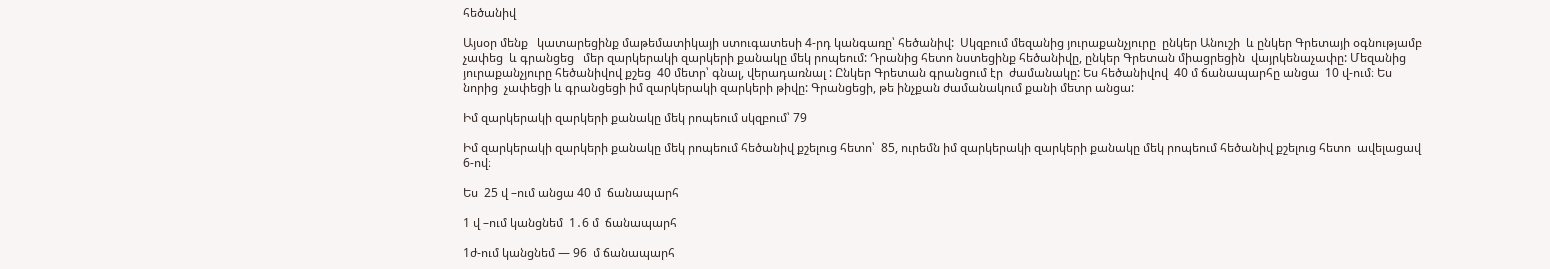հեծանիվ

Այսօր մենք   կատարեցինք մաթեմատիկայի ստուգատեսի 4-րդ կանգառը՝ հեծանիվ:  Սկզբում մեզանից յուրաքանչյուրը  ընկեր Անուշի  և ընկեր Գրետայի օգնությամբ չափեց  և գրանցեց   մեր զարկերակի զարկերի քանակը մեկ րոպեում: Դրանից հետո նստեցինք հեծանիվը, ընկեր Գրետան միացրեցին  վայրկենաչափը: Մեզանից յուրաքանչյուրը հեծանիվով քշեց  40 մետր՝ գնալ, վերադառնալ : Ընկեր Գրետան գրանցում էր  ժամանակը: Ես հեծանիվով  40 մ ճանապարհը անցա  10 վ-ում։ Ես  նորից  չափեցի և գրանցեցի իմ զարկերակի զարկերի թիվը: Գրանցեցի, թե ինչքան ժամանակում քանի մետր անցա:

Իմ զարկերակի զարկերի քանակը մեկ րոպեում սկզբում՝ 79

Իմ զարկերակի զարկերի քանակը մեկ րոպեում հեծանիվ քշելուց հետո՝  85, ուրեմն իմ զարկերակի զարկերի քանակը մեկ րոպեում հեծանիվ քշելուց հետո  ավելացավ 6-ով։

Ես  25 վ –ում անցա 40 մ  ճանապարհ

1 վ –ում կանցնեմ  1․6 մ  ճանապարհ

1ժ-ում կանցնեմ — 96  մ ճանապարհ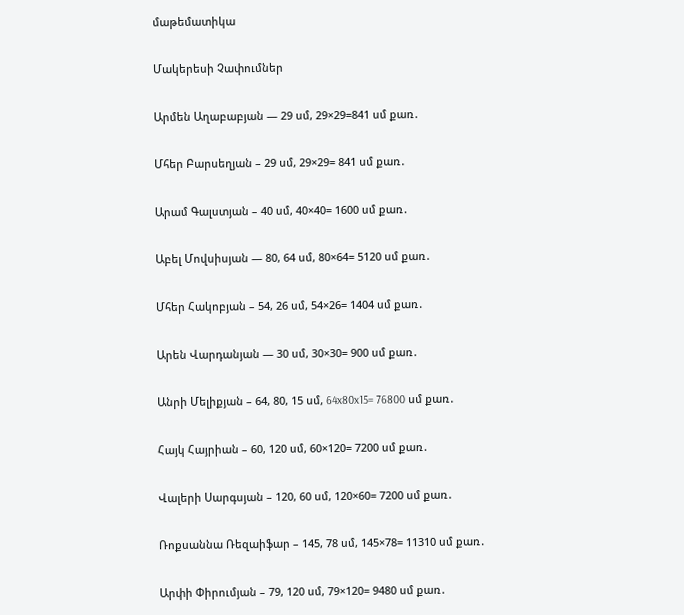մաթեմատիկա

Մակերեսի Չափումներ

Արմեն Աղաբաբյան — 29 սմ, 29×29=841 սմ քառ․

Մհեր Բարսեղյան – 29 սմ, 29×29= 841 սմ քառ․

Արամ Գալստյան – 40 սմ, 40×40= 1600 սմ քառ․

Աբել Մովսիսյան — 80, 64 սմ, 80×64= 5120 սմ քառ․

Մհեր Հակոբյան – 54, 26 սմ, 54×26= 1404 սմ քառ․

Արեն Վարդանյան — 30 սմ, 30×30= 900 սմ քառ․

Անրի Մելիքյան – 64, 80, 15 սմ, 64x80x15= 76800 սմ քառ․

Հայկ Հայրիան – 60, 120 սմ, 60×120= 7200 սմ քառ․

Վալերի Սարգսյան – 120, 60 սմ, 120×60= 7200 սմ քառ․

Ռոքսաննա Ռեզաիֆար – 145, 78 սմ, 145×78= 11310 սմ քառ․

Արփի Փիրումյան – 79, 120 սմ, 79×120= 9480 սմ քառ․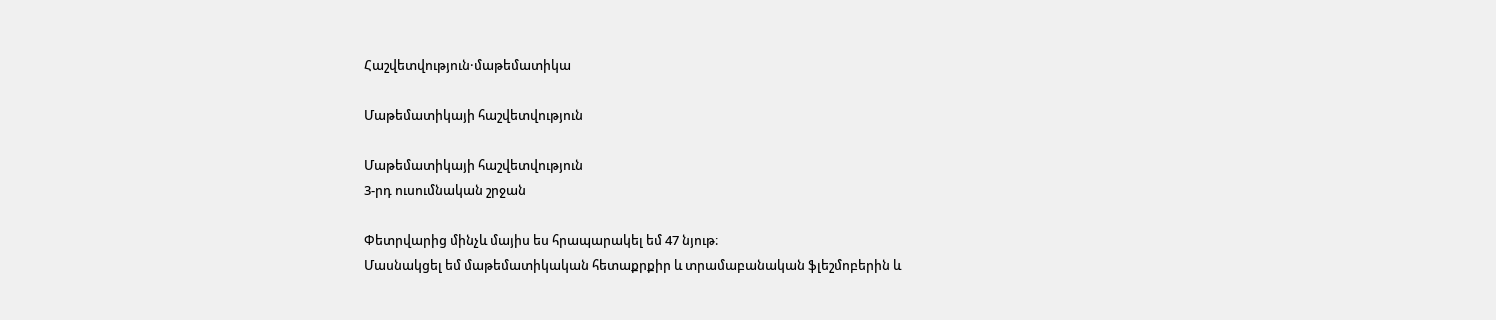Հաշվետվություն·մաթեմատիկա

Մաթեմատիկայի հաշվետվություն

Մաթեմատիկայի հաշվետվություն
3-րդ ուսումնական շրջան

Փետրվարից մինչև մայիս ես հրապարակել եմ 47 նյութ։
Մասնակցել եմ մաթեմատիկական հետաքրքիր և տրամաբանական ֆլեշմոբերին և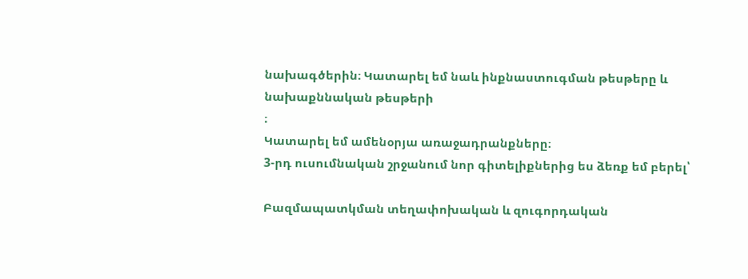նախագծերին։ Կատարել եմ նաև ինքնաստուգման թեսթերը և նախաքննական թեսթերի
։
Կատարել եմ ամենօրյա առաջադրանքները։
3-րդ ուսումնական շրջանում նոր գիտելիքներից ես ձեռք եմ բերել՝

Բազմապատկման տեղափոխական և զուգորդական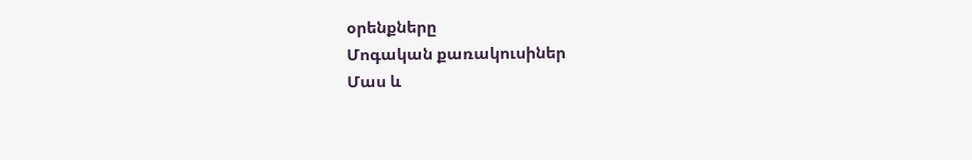օրենքները
Մոգական քառակուսիներ
Մաս և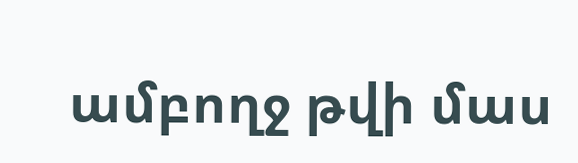ամբողջ թվի մաս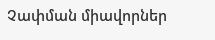Չափման միավորներ